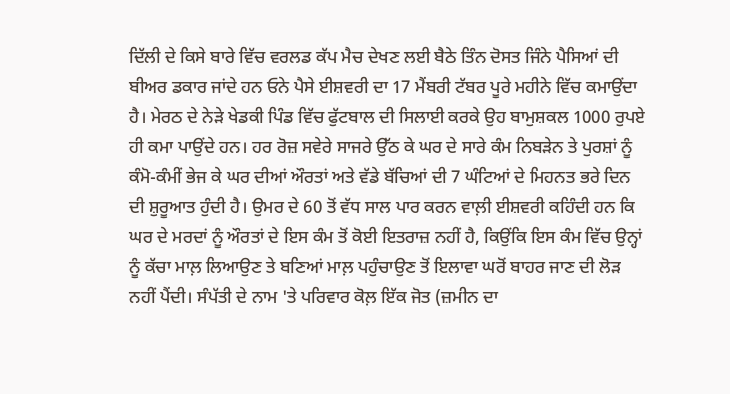ਦਿੱਲੀ ਦੇ ਕਿਸੇ ਬਾਰੇ ਵਿੱਚ ਵਰਲਡ ਕੱਪ ਮੈਚ ਦੇਖਣ ਲਈ ਬੈਠੇ ਤਿੰਨ ਦੋਸਤ ਜਿੰਨੇ ਪੈਸਿਆਂ ਦੀ ਬੀਅਰ ਡਕਾਰ ਜਾਂਦੇ ਹਨ ਓਨੇ ਪੈਸੇ ਈਸ਼ਵਰੀ ਦਾ 17 ਮੈਂਬਰੀ ਟੱਬਰ ਪੂਰੇ ਮਹੀਨੇ ਵਿੱਚ ਕਮਾਉਂਦਾ ਹੈ। ਮੇਰਠ ਦੇ ਨੇੜੇ ਖੇਡਕੀ ਪਿੰਡ ਵਿੱਚ ਫੁੱਟਬਾਲ ਦੀ ਸਿਲਾਈ ਕਰਕੇ ਉਹ ਬਾਮੁਸ਼ਕਲ 1000 ਰੁਪਏ ਹੀ ਕਮਾ ਪਾਉਂਦੇ ਹਨ। ਹਰ ਰੋਜ਼ ਸਵੇਰੇ ਸਾਜਰੇ ਉੱਠ ਕੇ ਘਰ ਦੇ ਸਾਰੇ ਕੰਮ ਨਿਬੜੇਨ ਤੇ ਪੁਰਸ਼ਾਂ ਨੂੰ ਕੰਮੋ-ਕੰਮੀਂ ਭੇਜ ਕੇ ਘਰ ਦੀਆਂ ਔਰਤਾਂ ਅਤੇ ਵੱਡੇ ਬੱਚਿਆਂ ਦੀ 7 ਘੰਟਿਆਂ ਦੇ ਮਿਹਨਤ ਭਰੇ ਦਿਨ ਦੀ ਸ਼ੁਰੂਆਤ ਹੁੰਦੀ ਹੈ। ਉਮਰ ਦੇ 60 ਤੋਂ ਵੱਧ ਸਾਲ ਪਾਰ ਕਰਨ ਵਾਲ਼ੀ ਈਸ਼ਵਰੀ ਕਹਿੰਦੀ ਹਨ ਕਿ ਘਰ ਦੇ ਮਰਦਾਂ ਨੂੰ ਔਰਤਾਂ ਦੇ ਇਸ ਕੰਮ ਤੋਂ ਕੋਈ ਇਤਰਾਜ਼ ਨਹੀਂ ਹੈ, ਕਿਉਂਕਿ ਇਸ ਕੰਮ ਵਿੱਚ ਉਨ੍ਹਾਂ ਨੂੰ ਕੱਚਾ ਮਾਲ਼ ਲਿਆਉਣ ਤੇ ਬਣਿਆਂ ਮਾਲ਼ ਪਹੁੰਚਾਉਣ ਤੋਂ ਇਲਾਵਾ ਘਰੋਂ ਬਾਹਰ ਜਾਣ ਦੀ ਲੋੜ ਨਹੀਂ ਪੈਂਦੀ। ਸੰਪੱਤੀ ਦੇ ਨਾਮ 'ਤੇ ਪਰਿਵਾਰ ਕੋਲ਼ ਇੱਕ ਜੋਤ (ਜ਼ਮੀਨ ਦਾ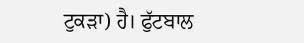ਟੁਕੜਾ) ਹੈ। ਫੁੱਟਬਾਲ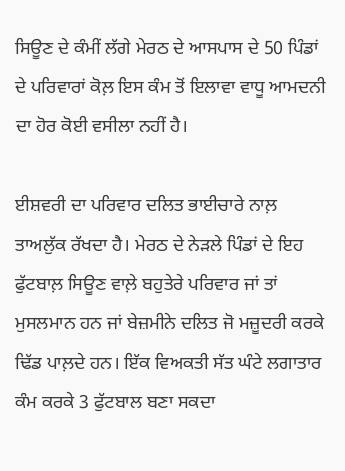ਸਿਊਣ ਦੇ ਕੰਮੀਂ ਲੱਗੇ ਮੇਰਠ ਦੇ ਆਸਪਾਸ ਦੇ 50 ਪਿੰਡਾਂ ਦੇ ਪਰਿਵਾਰਾਂ ਕੋਲ਼ ਇਸ ਕੰਮ ਤੋਂ ਇਲਾਵਾ ਵਾਧੂ ਆਮਦਨੀ ਦਾ ਹੋਰ ਕੋਈ ਵਸੀਲਾ ਨਹੀਂ ਹੈ।

ਈਸ਼ਵਰੀ ਦਾ ਪਰਿਵਾਰ ਦਲਿਤ ਭਾਈਚਾਰੇ ਨਾਲ਼ ਤਾਅਲੁੱਕ ਰੱਖਦਾ ਹੈ। ਮੇਰਠ ਦੇ ਨੇੜਲੇ ਪਿੰਡਾਂ ਦੇ ਇਹ ਫੁੱਟਬਾਲ਼ ਸਿਊਣ ਵਾਲ਼ੇ ਬਹੁਤੇਰੇ ਪਰਿਵਾਰ ਜਾਂ ਤਾਂ ਮੁਸਲਮਾਨ ਹਨ ਜਾਂ ਬੇਜ਼ਮੀਨੇ ਦਲਿਤ ਜੋ ਮਜ਼ੂਦਰੀ ਕਰਕੇ ਢਿੱਡ ਪਾਲ਼ਦੇ ਹਨ। ਇੱਕ ਵਿਅਕਤੀ ਸੱਤ ਘੰਟੇ ਲਗਾਤਾਰ ਕੰਮ ਕਰਕੇ 3 ਫੁੱਟਬਾਲ ਬਣਾ ਸਕਦਾ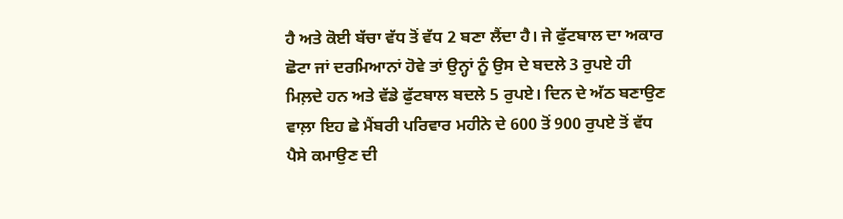ਹੈ ਅਤੇ ਕੋਈ ਬੱਚਾ ਵੱਧ ਤੋਂ ਵੱਧ 2 ਬਣਾ ਲੈਂਦਾ ਹੈ। ਜੇ ਫੁੱਟਬਾਲ ਦਾ ਅਕਾਰ ਛੋਟਾ ਜਾਂ ਦਰਮਿਆਨਾਂ ਹੋਵੇ ਤਾਂ ਉਨ੍ਹਾਂ ਨੂੰ ਉਸ ਦੇ ਬਦਲੇ 3 ਰੁਪਏ ਹੀ ਮਿਲ਼ਦੇ ਹਨ ਅਤੇ ਵੱਡੇ ਫੁੱਟਬਾਲ ਬਦਲੇ 5 ਰੁਪਏ। ਦਿਨ ਦੇ ਅੱਠ ਬਣਾਉਣ ਵਾਲ਼ਾ ਇਹ ਛੇ ਮੈਂਬਰੀ ਪਰਿਵਾਰ ਮਹੀਨੇ ਦੇ 600 ਤੋਂ 900 ਰੁਪਏ ਤੋਂ ਵੱਧ ਪੈਸੇ ਕਮਾਉਣ ਦੀ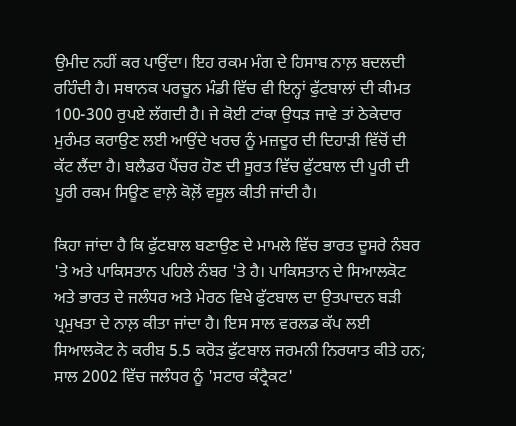ਉਮੀਦ ਨਹੀਂ ਕਰ ਪਾਉਂਦਾ। ਇਹ ਰਕਮ ਮੰਗ ਦੇ ਹਿਸਾਬ ਨਾਲ਼ ਬਦਲਦੀ ਰਹਿੰਦੀ ਹੈ। ਸਥਾਨਕ ਪਰਚੂਨ ਮੰਡੀ ਵਿੱਚ ਵੀ ਇਨ੍ਹਾਂ ਫੁੱਟਬਾਲਾਂ ਦੀ ਕੀਮਤ 100-300 ਰੁਪਏ ਲੱਗਦੀ ਹੈ। ਜੇ ਕੋਈ ਟਾਂਕਾ ਉਧੜ ਜਾਵੇ ਤਾਂ ਠੇਕੇਦਾਰ ਮੁਰੰਮਤ ਕਰਾਉਣ ਲਈ ਆਉਂਦੇ ਖਰਚ ਨੂੰ ਮਜ਼ਦੂਰ ਦੀ ਦਿਹਾੜੀ ਵਿੱਚੋਂ ਦੀ ਕੱਟ ਲੈਂਦਾ ਹੈ। ਬਲੈਡਰ ਪੈਂਚਰ ਹੋਣ ਦੀ ਸੂਰਤ ਵਿੱਚ ਫੁੱਟਬਾਲ ਦੀ ਪੂਰੀ ਦੀ ਪੂਰੀ ਰਕਮ ਸਿਊਣ ਵਾਲ਼ੇ ਕੋਲ਼ੋਂ ਵਸੂਲ ਕੀਤੀ ਜਾਂਦੀ ਹੈ।

ਕਿਹਾ ਜਾਂਦਾ ਹੈ ਕਿ ਫੁੱਟਬਾਲ ਬਣਾਉਣ ਦੇ ਮਾਮਲੇ ਵਿੱਚ ਭਾਰਤ ਦੂਸਰੇ ਨੰਬਰ 'ਤੇ ਅਤੇ ਪਾਕਿਸਤਾਨ ਪਹਿਲੇ ਨੰਬਰ 'ਤੇ ਹੈ। ਪਾਕਿਸਤਾਨ ਦੇ ਸਿਆਲਕੋਟ ਅਤੇ ਭਾਰਤ ਦੇ ਜਲੰਧਰ ਅਤੇ ਮੇਰਠ ਵਿਖੇ ਫੁੱਟਬਾਲ ਦਾ ਉਤਪਾਦਨ ਬੜੀ ਪ੍ਰਮੁਖਤਾ ਦੇ ਨਾਲ਼ ਕੀਤਾ ਜਾਂਦਾ ਹੈ। ਇਸ ਸਾਲ ਵਰਲਡ ਕੱਪ ਲਈ ਸਿਆਲਕੋਟ ਨੇ ਕਰੀਬ 5.5 ਕਰੋੜ ਫੁੱਟਬਾਲ ਜਰਮਨੀ ਨਿਰਯਾਤ ਕੀਤੇ ਹਨ; ਸਾਲ 2002 ਵਿੱਚ ਜਲੰਧਰ ਨੂੰ 'ਸਟਾਰ ਕੰਟ੍ਰੈਕਟ'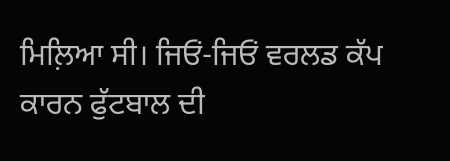ਮਿਲ਼ਿਆ ਸੀ। ਜਿਓਂ-ਜਿਓਂ ਵਰਲਡ ਕੱਪ ਕਾਰਨ ਫੁੱਟਬਾਲ ਦੀ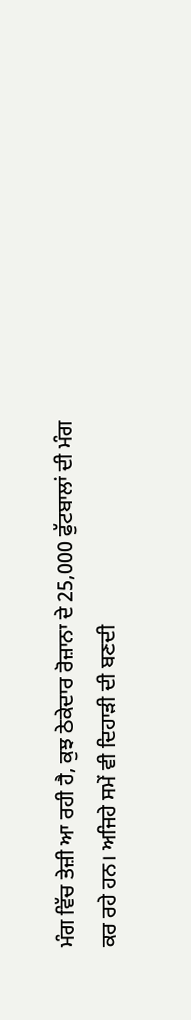ਮੰਗ ਵਿੱਚ ਤੇਜ਼ੀ ਆ ਰਹੀ ਹੈ, ਕੁਝ ਠੇਕੇਦਾਰ ਰੋਜ਼ਾਨਾ ਦੇ 25,000 ਫੁੱਟਬਾਲਾਂ ਦੀ ਮੰਗ ਕਰ ਰਹੇ ਹਨ। ਅਜਿਹੇ ਸਮੇਂ ਵੀ ਦਿਹਾੜੀ ਦੀ ਬਣਦੀ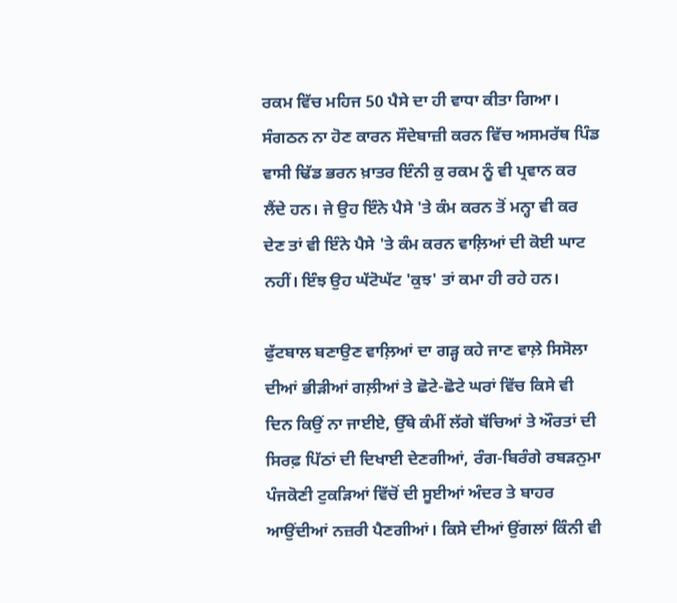ਰਕਮ ਵਿੱਚ ਮਹਿਜ 50 ਪੈਸੇ ਦਾ ਹੀ ਵਾਧਾ ਕੀਤਾ ਗਿਆ। ਸੰਗਠਨ ਨਾ ਹੋਣ ਕਾਰਨ ਸੌਦੇਬਾਜ਼ੀ ਕਰਨ ਵਿੱਚ ਅਸਮਰੱਥ ਪਿੰਡ ਵਾਸੀ ਢਿੱਡ ਭਰਨ ਖ਼ਾਤਰ ਇੰਨੀ ਕੁ ਰਕਮ ਨੂੰ ਵੀ ਪ੍ਰਵਾਨ ਕਰ ਲੈਂਦੇ ਹਨ। ਜੇ ਉਹ ਇੰਨੇ ਪੈਸੇ 'ਤੇ ਕੰਮ ਕਰਨ ਤੋਂ ਮਨ੍ਹਾ ਵੀ ਕਰ ਦੇਣ ਤਾਂ ਵੀ ਇੰਨੇ ਪੈਸੇ 'ਤੇ ਕੰਮ ਕਰਨ ਵਾਲ਼ਿਆਂ ਦੀ ਕੋਈ ਘਾਟ ਨਹੀਂ। ਇੰਝ ਉਹ ਘੱਟੋਘੱਟ 'ਕੁਝ' ਤਾਂ ਕਮਾ ਹੀ ਰਹੇ ਹਨ।

ਫੁੱਟਬਾਲ ਬਣਾਉਣ ਵਾਲ਼ਿਆਂ ਦਾ ਗੜ੍ਹ ਕਹੇ ਜਾਣ ਵਾਲ਼ੇ ਸਿਸੋਲਾ ਦੀਆਂ ਭੀੜੀਆਂ ਗਲ਼ੀਆਂ ਤੇ ਛੋਟੇ-ਛੋਟੇ ਘਰਾਂ ਵਿੱਚ ਕਿਸੇ ਵੀ ਦਿਨ ਕਿਉਂ ਨਾ ਜਾਈਏ, ਉੱਥੇ ਕੰਮੀਂ ਲੱਗੇ ਬੱਚਿਆਂ ਤੇ ਔਰਤਾਂ ਦੀ ਸਿਰਫ਼ ਪਿੱਠਾਂ ਦੀ ਦਿਖਾਈ ਦੇਣਗੀਆਂ, ਰੰਗ-ਬਿਰੰਗੇ ਰਬੜਨੁਮਾ ਪੰਜਕੋਣੀ ਟੁਕੜਿਆਂ ਵਿੱਚੋਂ ਦੀ ਸੂਈਆਂ ਅੰਦਰ ਤੇ ਬਾਹਰ ਆਉਂਦੀਆਂ ਨਜ਼ਰੀ ਪੈਣਗੀਆਂ। ਕਿਸੇ ਦੀਆਂ ਉਂਗਲਾਂ ਕਿੰਨੀ ਵੀ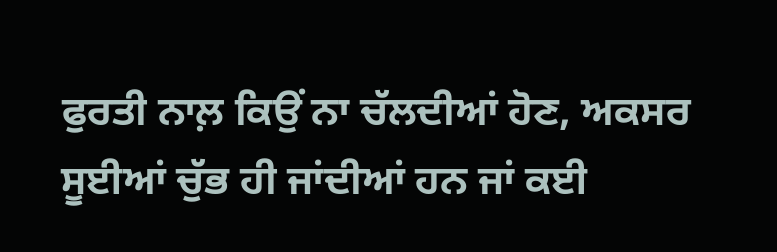ਫੁਰਤੀ ਨਾਲ਼ ਕਿਉਂ ਨਾ ਚੱਲਦੀਆਂ ਹੋਣ, ਅਕਸਰ ਸੂਈਆਂ ਚੁੱਭ ਹੀ ਜਾਂਦੀਆਂ ਹਨ ਜਾਂ ਕਈ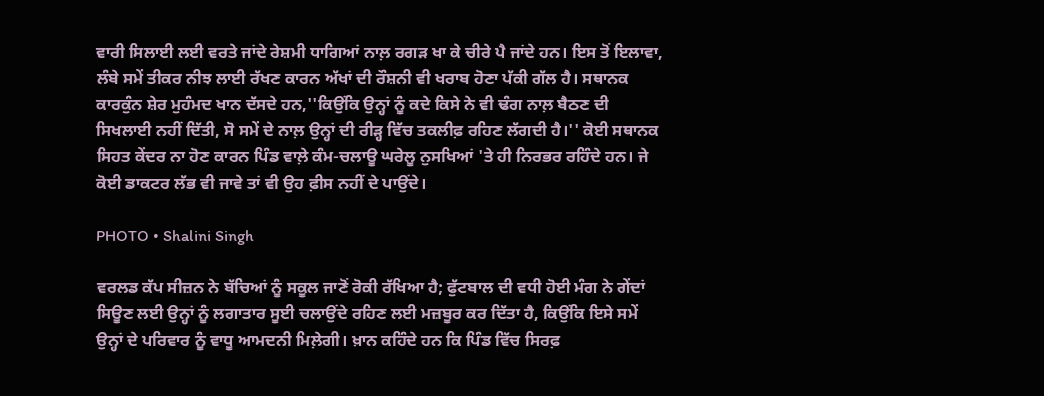ਵਾਰੀ ਸਿਲਾਈ ਲਈ ਵਰਤੇ ਜਾਂਦੇ ਰੇਸ਼ਮੀ ਧਾਗਿਆਂ ਨਾਲ਼ ਰਗੜ ਖਾ ਕੇ ਚੀਰੇ ਪੈ ਜਾਂਦੇ ਹਨ। ਇਸ ਤੋਂ ਇਲਾਵਾ, ਲੰਬੇ ਸਮੇਂ ਤੀਕਰ ਨੀਝ ਲਾਈ ਰੱਖਣ ਕਾਰਨ ਅੱਖਾਂ ਦੀ ਰੌਸ਼ਨੀ ਵੀ ਖਰਾਬ ਹੋਣਾ ਪੱਕੀ ਗੱਲ ਹੈ। ਸਥਾਨਕ ਕਾਰਕੁੰਨ ਸ਼ੇਰ ਮੁਹੰਮਦ ਖਾਨ ਦੱਸਦੇ ਹਨ,''ਕਿਉਂਕਿ ਉਨ੍ਹਾਂ ਨੂੰ ਕਦੇ ਕਿਸੇ ਨੇ ਵੀ ਢੰਗ ਨਾਲ਼ ਬੈਠਣ ਦੀ ਸਿਖਲਾਈ ਨਹੀਂ ਦਿੱਤੀ, ਸੋ ਸਮੇਂ ਦੇ ਨਾਲ਼ ਉਨ੍ਹਾਂ ਦੀ ਰੀੜ੍ਹ ਵਿੱਚ ਤਕਲੀਫ਼ ਰਹਿਣ ਲੱਗਦੀ ਹੈ।'' ਕੋਈ ਸਥਾਨਕ ਸਿਹਤ ਕੇਂਦਰ ਨਾ ਹੋਣ ਕਾਰਨ ਪਿੰਡ ਵਾਲ਼ੇ ਕੰਮ-ਚਲਾਊ ਘਰੇਲੂ ਨੁਸਖਿਆਂ 'ਤੇ ਹੀ ਨਿਰਭਰ ਰਹਿੰਦੇ ਹਨ। ਜੇ ਕੋਈ ਡਾਕਟਰ ਲੱਭ ਵੀ ਜਾਵੇ ਤਾਂ ਵੀ ਉਹ ਫ਼ੀਸ ਨਹੀਂ ਦੇ ਪਾਉਂਦੇ।

PHOTO • Shalini Singh

ਵਰਲਡ ਕੱਪ ਸੀਜ਼ਨ ਨੇ ਬੱਚਿਆਂ ਨੂੰ ਸਕੂਲ ਜਾਣੋਂ ਰੋਕੀ ਰੱਖਿਆ ਹੈ; ਫੁੱਟਬਾਲ ਦੀ ਵਧੀ ਹੋਈ ਮੰਗ ਨੇ ਗੇਂਦਾਂ ਸਿਊਣ ਲਈ ਉਨ੍ਹਾਂ ਨੂੰ ਲਗਾਤਾਰ ਸੂਈ ਚਲਾਉਂਦੇ ਰਹਿਣ ਲਈ ਮਜ਼ਬੂਰ ਕਰ ਦਿੱਤਾ ਹੈ, ਕਿਉਂਕਿ ਇਸੇ ਸਮੇਂ ਉਨ੍ਹਾਂ ਦੇ ਪਰਿਵਾਰ ਨੂੰ ਵਾਧੂ ਆਮਦਨੀ ਮਿਲ਼ੇਗੀ। ਖ਼ਾਨ ਕਹਿੰਦੇ ਹਨ ਕਿ ਪਿੰਡ ਵਿੱਚ ਸਿਰਫ਼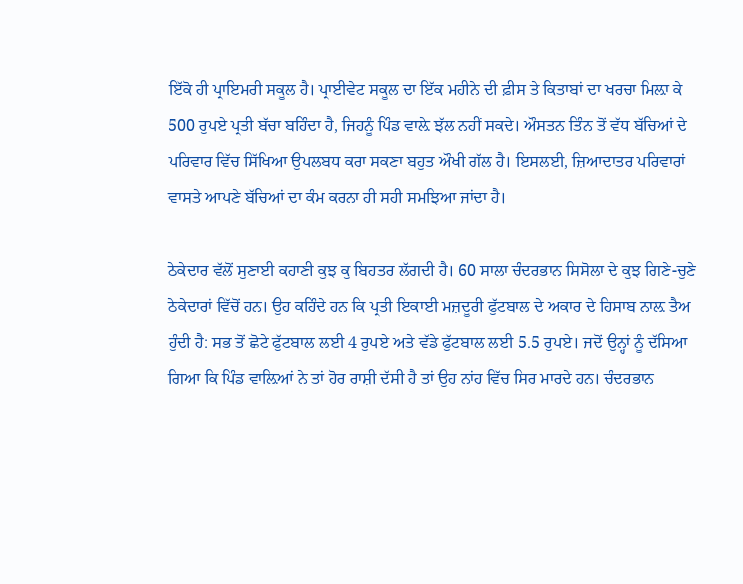ਇੱਕੋ ਹੀ ਪ੍ਰਾਇਮਰੀ ਸਕੂਲ ਹੈ। ਪ੍ਰਾਈਵੇਟ ਸਕੂਲ ਦਾ ਇੱਕ ਮਹੀਨੇ ਦੀ ਫ਼ੀਸ ਤੇ ਕਿਤਾਬਾਂ ਦਾ ਖਰਚਾ ਮਿਲ਼ਾ ਕੇ 500 ਰੁਪਏ ਪ੍ਰਤੀ ਬੱਚਾ ਬਹਿੰਦਾ ਹੈ, ਜਿਹਨੂੰ ਪਿੰਡ ਵਾਲ਼ੇ ਝੱਲ ਨਹੀਂ ਸਕਦੇ। ਔਸਤਨ ਤਿੰਨ ਤੋਂ ਵੱਧ ਬੱਚਿਆਂ ਦੇ ਪਰਿਵਾਰ ਵਿੱਚ ਸਿੱਖਿਆ ਉਪਲਬਧ ਕਰਾ ਸਕਣਾ ਬਹੁਤ ਔਖੀ ਗੱਲ ਹੈ। ਇਸਲਈ, ਜ਼ਿਆਦਾਤਰ ਪਰਿਵਾਰਾਂ ਵਾਸਤੇ ਆਪਣੇ ਬੱਚਿਆਂ ਦਾ ਕੰਮ ਕਰਨਾ ਹੀ ਸਹੀ ਸਮਝਿਆ ਜਾਂਦਾ ਹੈ।

ਠੇਕੇਦਾਰ ਵੱਲੋਂ ਸੁਣਾਈ ਕਹਾਣੀ ਕੁਝ ਕੁ ਬਿਹਤਰ ਲੱਗਦੀ ਹੈ। 60 ਸਾਲਾ ਚੰਦਰਭਾਨ ਸਿਸੋਲਾ ਦੇ ਕੁਝ ਗਿਣੇ-ਚੁਣੇ ਠੇਕੇਦਾਰਾਂ ਵਿੱਚੋਂ ਹਨ। ਉਹ ਕਹਿੰਦੇ ਹਨ ਕਿ ਪ੍ਰਤੀ ਇਕਾਈ ਮਜ਼ਦੂਰੀ ਫੁੱਟਬਾਲ ਦੇ ਅਕਾਰ ਦੇ ਹਿਸਾਬ ਨਾਲ਼ ਤੈਅ ਹੁੰਦੀ ਹੈ: ਸਭ ਤੋਂ ਛੋਟੇ ਫੁੱਟਬਾਲ ਲਈ 4 ਰੁਪਏ ਅਤੇ ਵੱਡੇ ਫੁੱਟਬਾਲ ਲਈ 5.5 ਰੁਪਏ। ਜਦੋਂ ਉਨ੍ਹਾਂ ਨੂੰ ਦੱਸਿਆ ਗਿਆ ਕਿ ਪਿੰਡ ਵਾਲ਼ਿਆਂ ਨੇ ਤਾਂ ਹੋਰ ਰਾਸ਼ੀ ਦੱਸੀ ਹੈ ਤਾਂ ਉਹ ਨਾਂਹ ਵਿੱਚ ਸਿਰ ਮਾਰਦੇ ਹਨ। ਚੰਦਰਭਾਨ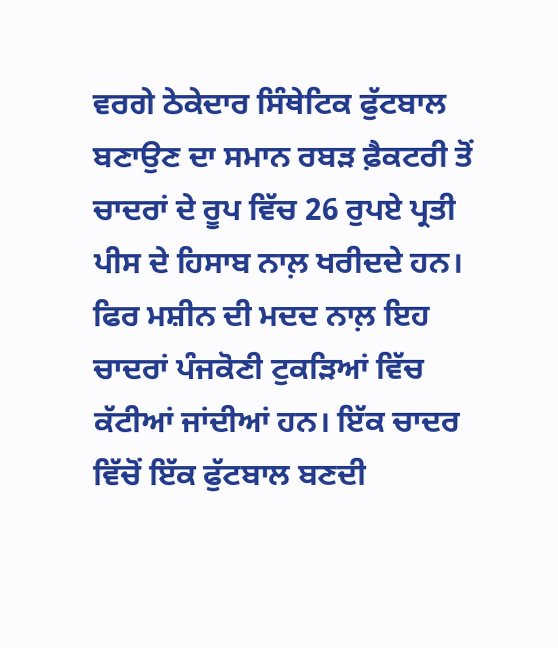ਵਰਗੇ ਠੇਕੇਦਾਰ ਸਿੰਥੇਟਿਕ ਫੁੱਟਬਾਲ ਬਣਾਉਣ ਦਾ ਸਮਾਨ ਰਬੜ ਫ਼ੈਕਟਰੀ ਤੋਂ ਚਾਦਰਾਂ ਦੇ ਰੂਪ ਵਿੱਚ 26 ਰੁਪਏ ਪ੍ਰਤੀ ਪੀਸ ਦੇ ਹਿਸਾਬ ਨਾਲ਼ ਖਰੀਦਦੇ ਹਨ। ਫਿਰ ਮਸ਼ੀਨ ਦੀ ਮਦਦ ਨਾਲ਼ ਇਹ ਚਾਦਰਾਂ ਪੰਜਕੋਣੀ ਟੁਕੜਿਆਂ ਵਿੱਚ ਕੱਟੀਆਂ ਜਾਂਦੀਆਂ ਹਨ। ਇੱਕ ਚਾਦਰ ਵਿੱਚੋਂ ਇੱਕ ਫੁੱਟਬਾਲ ਬਣਦੀ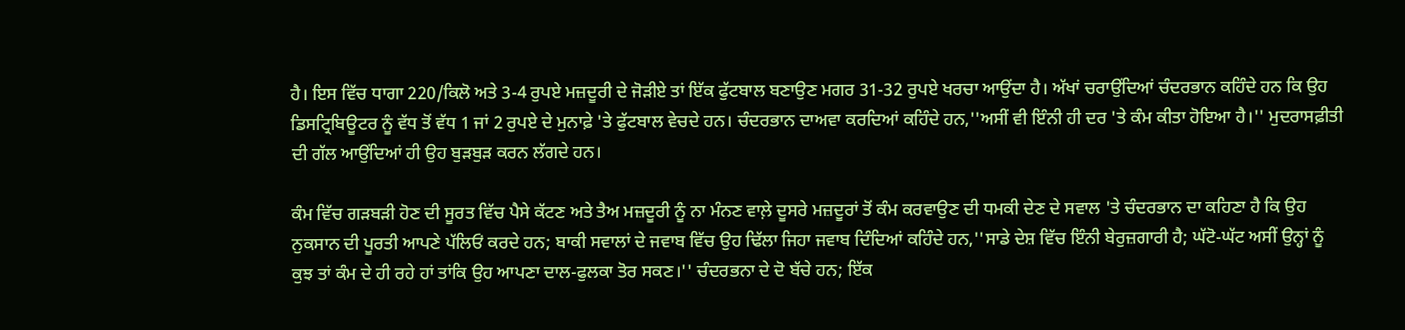ਹੈ। ਇਸ ਵਿੱਚ ਧਾਗਾ 220/ਕਿਲੋ ਅਤੇ 3-4 ਰੁਪਏ ਮਜ਼ਦੂਰੀ ਦੇ ਜੋੜੀਏ ਤਾਂ ਇੱਕ ਫੁੱਟਬਾਲ ਬਣਾਉਣ ਮਗਰ 31-32 ਰੁਪਏ ਖਰਚਾ ਆਉਂਦਾ ਹੈ। ਅੱਖਾਂ ਚਰਾਉਂਦਿਆਂ ਚੰਦਰਭਾਨ ਕਹਿੰਦੇ ਹਨ ਕਿ ਉਹ ਡਿਸਟ੍ਰਿਬਿਊਟਰ ਨੂੰ ਵੱਧ ਤੋਂ ਵੱਧ 1 ਜਾਂ 2 ਰੁਪਏ ਦੇ ਮੁਨਾਫ਼ੇ 'ਤੇ ਫੁੱਟਬਾਲ ਵੇਚਦੇ ਹਨ। ਚੰਦਰਭਾਨ ਦਾਅਵਾ ਕਰਦਿਆਂ ਕਹਿੰਦੇ ਹਨ,''ਅਸੀਂ ਵੀ ਇੰਨੀ ਹੀ ਦਰ 'ਤੇ ਕੰਮ ਕੀਤਾ ਹੋਇਆ ਹੈ।'' ਮੁਦਰਾਸਫ਼ੀਤੀ ਦੀ ਗੱਲ ਆਉਂਦਿਆਂ ਹੀ ਉਹ ਬੁੜਬੁੜ ਕਰਨ ਲੱਗਦੇ ਹਨ।

ਕੰਮ ਵਿੱਚ ਗੜਬੜੀ ਹੋਣ ਦੀ ਸੂਰਤ ਵਿੱਚ ਪੈਸੇ ਕੱਟਣ ਅਤੇ ਤੈਅ ਮਜ਼ਦੂਰੀ ਨੂੰ ਨਾ ਮੰਨਣ ਵਾਲ਼ੇ ਦੂਸਰੇ ਮਜ਼ਦੂਰਾਂ ਤੋਂ ਕੰਮ ਕਰਵਾਉਣ ਦੀ ਧਮਕੀ ਦੇਣ ਦੇ ਸਵਾਲ 'ਤੇ ਚੰਦਰਭਾਨ ਦਾ ਕਹਿਣਾ ਹੈ ਕਿ ਉਹ ਨੁਕਸਾਨ ਦੀ ਪੂਰਤੀ ਆਪਣੇ ਪੱਲਿਓਂ ਕਰਦੇ ਹਨ; ਬਾਕੀ ਸਵਾਲਾਂ ਦੇ ਜਵਾਬ ਵਿੱਚ ਉਹ ਢਿੱਲਾ ਜਿਹਾ ਜਵਾਬ ਦਿੰਦਿਆਂ ਕਹਿੰਦੇ ਹਨ,''ਸਾਡੇ ਦੇਸ਼ ਵਿੱਚ ਇੰਨੀ ਬੇਰੁਜ਼ਗਾਰੀ ਹੈ; ਘੱਟੋ-ਘੱਟ ਅਸੀਂ ਉਨ੍ਹਾਂ ਨੂੰ ਕੁਝ ਤਾਂ ਕੰਮ ਦੇ ਹੀ ਰਹੇ ਹਾਂ ਤਾਂਕਿ ਉਹ ਆਪਣਾ ਦਾਲ-ਫੁਲਕਾ ਤੋਰ ਸਕਣ।'' ਚੰਦਰਭਨਾ ਦੇ ਦੋ ਬੱਚੇ ਹਨ; ਇੱਕ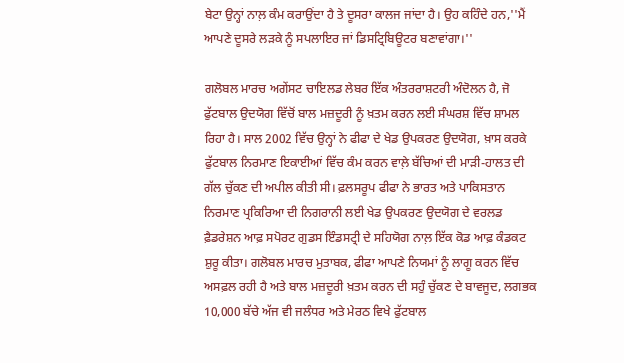ਬੇਟਾ ਉਨ੍ਹਾਂ ਨਾਲ਼ ਕੰਮ ਕਰਾਉਂਦਾ ਹੈ ਤੇ ਦੂਸਰਾ ਕਾਲਜ ਜਾਂਦਾ ਹੈ। ਉਹ ਕਹਿੰਦੇ ਹਨ,''ਮੈਂ ਆਪਣੇ ਦੂਸਰੇ ਲੜਕੇ ਨੂੰ ਸਪਲਾਇਰ ਜਾਂ ਡਿਸਟ੍ਰਿਬਿਊਟਰ ਬਣਾਵਾਂਗਾ।''

ਗਲੋਬਲ ਮਾਰਚ ਅਗੇਂਸਟ ਚਾਇਲਡ ਲੇਬਰ ਇੱਕ ਅੰਤਰਰਾਸ਼ਟਰੀ ਅੰਦੋਲਨ ਹੈ, ਜੋ ਫੁੱਟਬਾਲ ਉਦਯੋਗ ਵਿੱਚੋਂ ਬਾਲ ਮਜ਼ਦੂਰੀ ਨੂੰ ਖ਼ਤਮ ਕਰਨ ਲਈ ਸੰਘਰਸ਼ ਵਿੱਚ ਸ਼ਾਮਲ ਰਿਹਾ ਹੈ। ਸਾਲ 2002 ਵਿੱਚ ਉਨ੍ਹਾਂ ਨੇ ਫੀਫਾ ਦੇ ਖੇਡ ਉਪਕਰਣ ਉਦਯੋਗ, ਖ਼ਾਸ ਕਰਕੇ ਫੁੱਟਬਾਲ ਨਿਰਮਾਣ ਇਕਾਈਆਂ ਵਿੱਚ ਕੰਮ ਕਰਨ ਵਾਲ਼ੇ ਬੱਚਿਆਂ ਦੀ ਮਾੜੀ-ਹਾਲਤ ਦੀ ਗੱਲ ਚੁੱਕਣ ਦੀ ਅਪੀਲ ਕੀਤੀ ਸੀ। ਫ਼ਲਸਰੂਪ ਫੀਫਾ ਨੇ ਭਾਰਤ ਅਤੇ ਪਾਕਿਸਤਾਨ ਨਿਰਮਾਣ ਪ੍ਰਕਿਰਿਆ ਦੀ ਨਿਗਰਾਨੀ ਲਈ ਖੇਡ ਉਪਕਰਣ ਉਦਯੋਗ ਦੇ ਵਰਲਡ ਫ਼ੈਡਰੇਸ਼ਨ ਆਫ਼ ਸਪੋਰਟ ਗੁਡਸ ਇੰਡਸਟ੍ਰੀ ਦੇ ਸਹਿਯੋਗ ਨਾਲ਼ ਇੱਕ ਕੋਡ ਆਫ਼ ਕੰਡਕਟ ਸ਼ੁਰੂ ਕੀਤਾ। ਗਲੋਬਲ ਮਾਰਚ ਮੁਤਾਬਕ, ਫੀਫਾ ਆਪਣੇ ਨਿਯਮਾਂ ਨੂੰ ਲਾਗੂ ਕਰਨ ਵਿੱਚ ਅਸਫ਼ਲ ਰਹੀ ਹੈ ਅਤੇ ਬਾਲ ਮਜ਼ਦੂਰੀ ਖ਼ਤਮ ਕਰਨ ਦੀ ਸਹੁੰ ਚੁੱਕਣ ਦੇ ਬਾਵਜੂਦ, ਲਗਭਕ 10,000 ਬੱਚੇ ਅੱਜ ਵੀ ਜਲੰਧਰ ਅਤੇ ਮੇਰਠ ਵਿਖੇ ਫੁੱਟਬਾਲ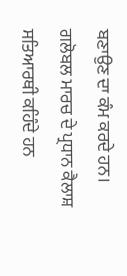ਬਣਾਉਣ ਦਾ ਕੰਮ ਕਰਦੇ ਹਨ। ਗਲੋਬਲ ਮਾਰਚ ਦੇ ਪ੍ਰਧਾਨ ਕੈਲਾਸ਼ ਸਤਿਆਰਥੀ ਕਹਿੰਦੇ ਹਨ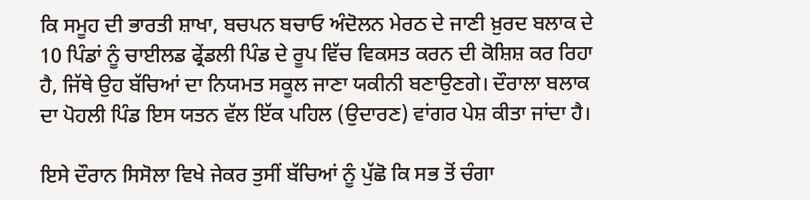ਕਿ ਸਮੂਹ ਦੀ ਭਾਰਤੀ ਸ਼ਾਖਾ, ਬਚਪਨ ਬਚਾਓ ਅੰਦੋਲਨ ਮੇਰਠ ਦੇ ਜਾਣੀ ਖ਼ੁਰਦ ਬਲਾਕ ਦੇ 10 ਪਿੰਡਾਂ ਨੂੰ ਚਾਈਲਡ ਫ੍ਰੇਂਡਲੀ ਪਿੰਡ ਦੇ ਰੂਪ ਵਿੱਚ ਵਿਕਸਤ ਕਰਨ ਦੀ ਕੋਸ਼ਿਸ਼ ਕਰ ਰਿਹਾ ਹੈ, ਜਿੱਥੇ ਉਹ ਬੱਚਿਆਂ ਦਾ ਨਿਯਮਤ ਸਕੂਲ ਜਾਣਾ ਯਕੀਨੀ ਬਣਾਉਣਗੇ। ਦੌਰਾਲਾ ਬਲਾਕ ਦਾ ਪੋਹਲੀ ਪਿੰਡ ਇਸ ਯਤਨ ਵੱਲ ਇੱਕ ਪਹਿਲ (ਉਦਾਰਣ) ਵਾਂਗਰ ਪੇਸ਼ ਕੀਤਾ ਜਾਂਦਾ ਹੈ।

ਇਸੇ ਦੌਰਾਨ ਸਿਸੋਲਾ ਵਿਖੇ ਜੇਕਰ ਤੁਸੀਂ ਬੱਚਿਆਂ ਨੂੰ ਪੁੱਛੋ ਕਿ ਸਭ ਤੋਂ ਚੰਗਾ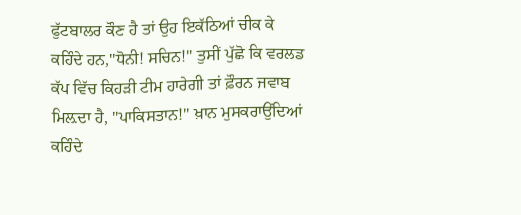ਫੁੱਟਬਾਲਰ ਕੌਣ ਹੈ ਤਾਂ ਉਹ ਇਕੱਠਿਆਂ ਚੀਕ ਕੇ ਕਹਿੰਦੇ ਹਨ,''ਧੋਨੀ! ਸਚਿਨ!'' ਤੁਸੀਂ ਪੁੱਛੋ ਕਿ ਵਰਲਡ ਕੱਪ ਵਿੱਚ ਕਿਹੜੀ ਟੀਮ ਹਾਰੇਗੀ ਤਾਂ ਫ਼ੌਰਨ ਜਵਾਬ ਮਿਲ਼ਦਾ ਹੈ, ''ਪਾਕਿਸਤਾਨ!'' ਖ਼ਾਨ ਮੁਸਕਰਾਉਂਦਿਆਂ ਕਹਿੰਦੇ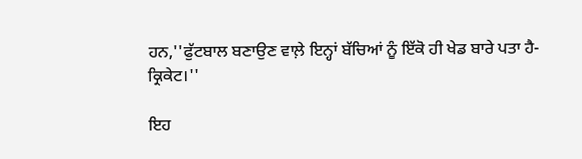ਹਨ,''ਫੁੱਟਬਾਲ ਬਣਾਉਣ ਵਾਲ਼ੇ ਇਨ੍ਹਾਂ ਬੱਚਿਆਂ ਨੂੰ ਇੱਕੋ ਹੀ ਖੇਡ ਬਾਰੇ ਪਤਾ ਹੈ- ਕ੍ਰਿਕੇਟ।''

ਇਹ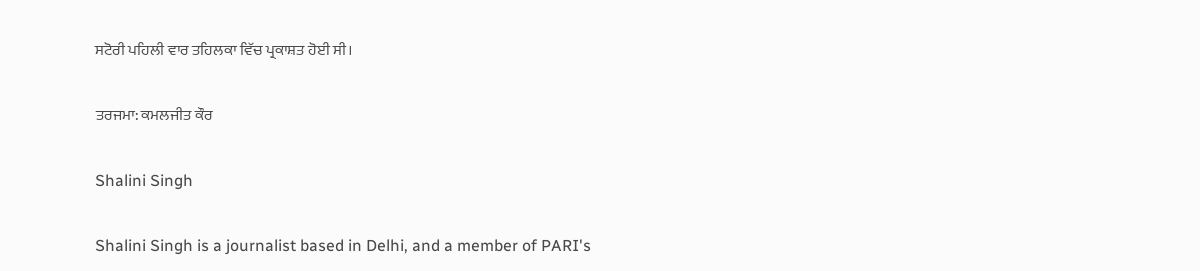ਸਟੋਰੀ ਪਹਿਲੀ ਵਾਰ ਤਹਿਲਕਾ ਵਿੱਚ ਪ੍ਰਕਾਸ਼ਤ ਹੋਈ ਸੀ।

ਤਰਜਮਾ: ਕਮਲਜੀਤ ਕੌਰ

Shalini Singh

Shalini Singh is a journalist based in Delhi, and a member of PARI's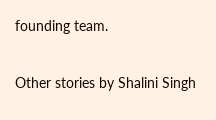founding team.

Other stories by Shalini Singh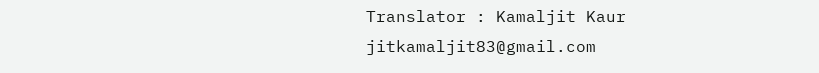Translator : Kamaljit Kaur
jitkamaljit83@gmail.com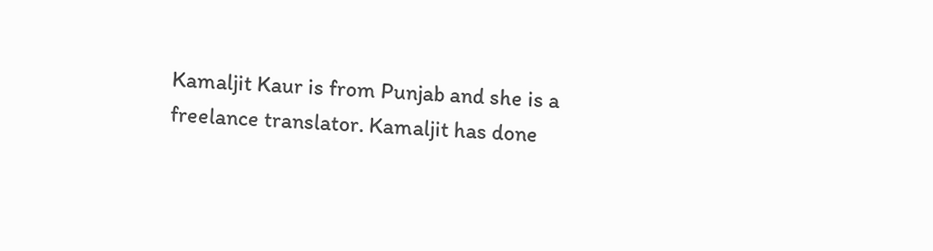Kamaljit Kaur is from Punjab and she is a freelance translator. Kamaljit has done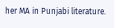her MA in Punjabi literature.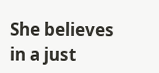She believes in a just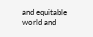and equitable world and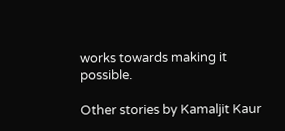works towards making it possible.

Other stories by Kamaljit Kaur